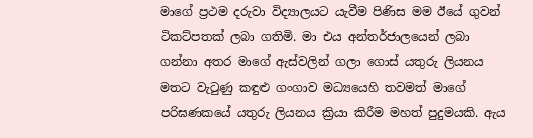මාගේ ප්‍රථම දරුවා විද්‍යාලයට යැවීම පිණිස මම ඊයේ ගුවන් ටිකට්පතක් ලබා ගතිමි. මා එය අන්තර්ජාලයෙන් ලබා ගන්නා අතර මාගේ ඇස්වලින් ගලා ගොස් යතුරු ලියනය මතට වැටුණු කඳුළු ගංගාව මධ්‍යයෙහි තවමත් මාගේ පරිඝණකයේ යතුරු ලියනය ක්‍රියා කිරීම මහත් පුදුමයකි. ඇය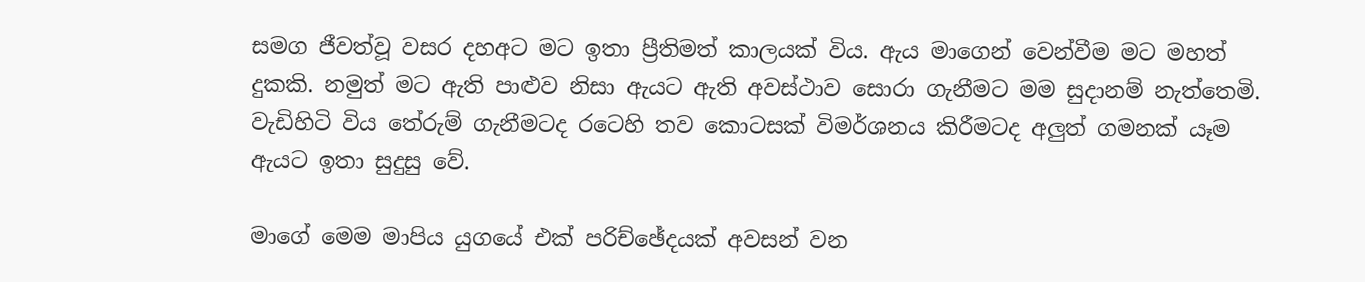සමග ජීවත්වූ වසර දහඅට මට ඉතා ප්‍රීතිමත් කාලයක් විය. ඇය මාගෙන් වෙන්වීම මට මහත් දුකකි. නමුත් මට ඇති පාළුව නිසා ඇයට ඇති අවස්ථාව සොරා ගැනීමට මම සුදානම් නැත්තෙමි. වැඩිහිටි විය තේරුම් ගැනීමටද රටෙහි තව කොටසක් විමර්ශනය කිරීමටද අලුත් ගමනක් යෑම ඇයට ඉතා සුදුසු වේ.

මාගේ මෙම මාපිය යුගයේ එක් පරිච්ඡේදයක් අවසන් වන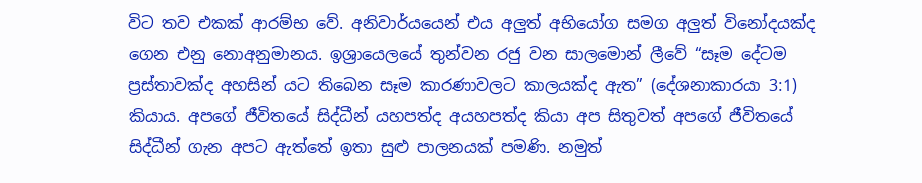විට තව එකක් ආරම්භ වේ. අනිවාර්යයෙන් එය අලුත් අභියෝග සමග අලුත් විනෝදයක්ද ගෙන එනු නොඅනුමානය. ඉශ්‍රායෙලයේ තුන්වන රජු වන සාලමොන් ලීවේ “සෑම දේටම ප්‍රස්තාවක්ද අහසින් යට තිබෙන සෑම කාරණාවලට කාලයක්ද ඇත” (දේශනාකාරයා 3:1) කියාය. අපගේ ජීවිතයේ සිද්ධීන් යහපත්ද අයහපත්ද කියා අප සිතුවත් අපගේ ජීවිතයේ සිද්ධීන් ගැන අපට ඇත්තේ ඉතා සුළු පාලනයක් පමණි. නමුත්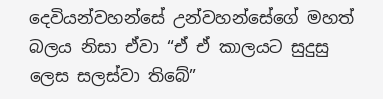දෙවියන්වහන්සේ උන්වහන්සේගේ මහත් බලය නිසා ඒවා “ඒ ඒ කාලයට සුදුසු ලෙස සලස්වා තිබේ”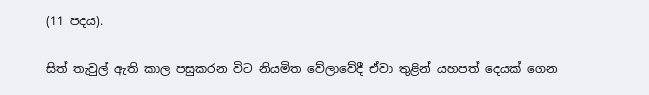(11 පදය).

සිත් තැවුල් ඇති කාල පසුකරන විට නියමිත වේලාවේදී ඒවා තුළින් යහපත් දෙයක් ගෙන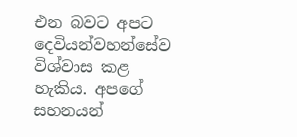එන බවට අපට දෙවියන්වහන්සේව විශ්වාස කළ හැකිය. අපගේ සහනයන්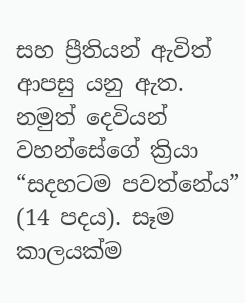සහ ප්‍රීතියන් ඇවිත් ආපසු යනු ඇත. නමුත් දෙවියන් වහන්සේගේ ක්‍රියා “සදහටම පවත්නේය” (14 පදය). සෑම කාලයක්ම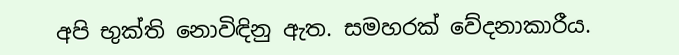අපි භුක්ති නොවිඳිනු ඇත. සමහරක් වේදනාකාරීය.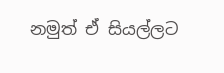නමුත් ඒ සියල්ලට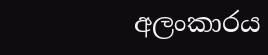අලංකාරය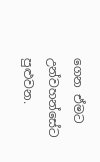ගෙන ඒමට උන්වහන්සේට පුළුවන.